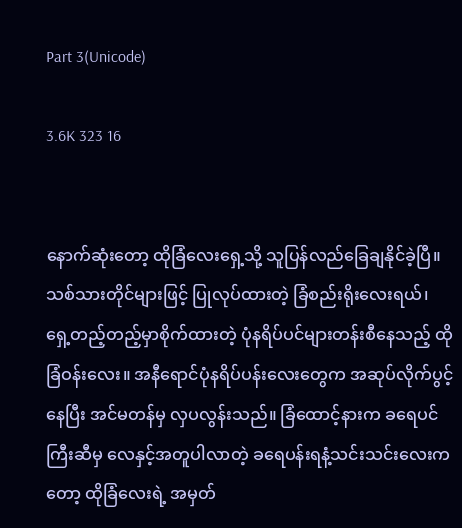Part 3(Unicode)

3.6K 323 16


နောက်ဆုံးတော့ ထိုခြံလေးရှေ့သို့ သူပြန်လည်ခြေချနိုင်ခဲ့ပြီ။ သစ်သားတိုင်များဖြင့် ပြုလုပ်ထားတဲ့ ခြံစည်းရိုးလေးရယ်၊ ရှေ့တည့်တည့်မှာစိုက်ထားတဲ့ ပုံနရိပ်ပင်များတန်းစီနေသည့် ထိုခြံဝန်းလေး။ အနီရောင်ပုံနရိပ်ပန်းလေးတွေက အဆုပ်လိုက်ပွင့်နေပြီး အင်မတန်မှ လှပလွန်းသည်။ ခြံထောင့်နားက ခရေပင်ကြီးဆီမှ လေနှင့်အတူပါလာတဲ့ ခရေပန်းရနံ့သင်းသင်းလေးကတော့ ထိုခြံလေးရဲ့ အမှတ်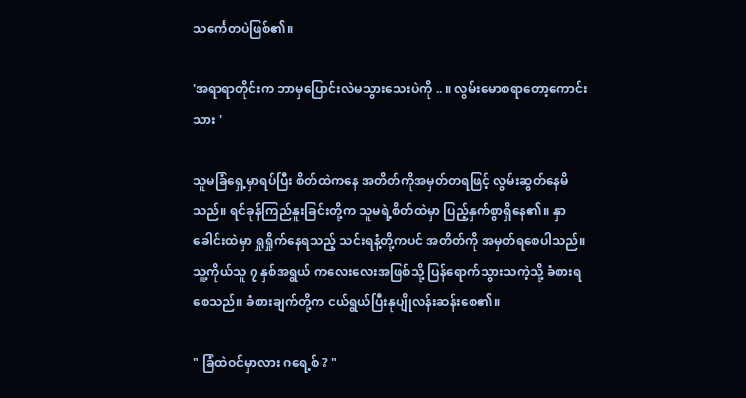သင်္ကေတပဲဖြစ်၏။

'အရာရာတိုင်းက ဘာမှပြောင်းလဲမသွားသေးပဲကို .. ။ လွမ်းမောစရာတော့ကောင်းသား '

သူမခြံရှေ့မှာရပ်ပြီး စိတ်ထဲကနေ အတိတ်ကိုအမှတ်တရဖြင့် လွမ်းဆွတ်နေမိသည်။ ရင်ခုန်ကြည်နူးခြင်းတို့က သူမရဲ့စိတ်ထဲမှာ ပြည့်နှက်စွာရှိနေ၏။ နှာခေါင်းထဲမှာ ရှုရှိုက်နေရသည့် သင်းရနံ့တို့ကပင် အတိတ်ကို အမှတ်ရစေပါသည်။ သူ့ကိုယ်သူ ၇ နှစ်အရွယ် ကလေးလေးအဖြစ်သို့ ပြန်ရောက်သွားသကဲ့သို့ ခံစားရစေသည်။ ခံစားချက်တို့က ငယ်ရွယ်ပြီးနုပျိုလန်းဆန်းစေ၏။

" ခြံထဲဝင်မှာလား ဂရေ့စ် ? "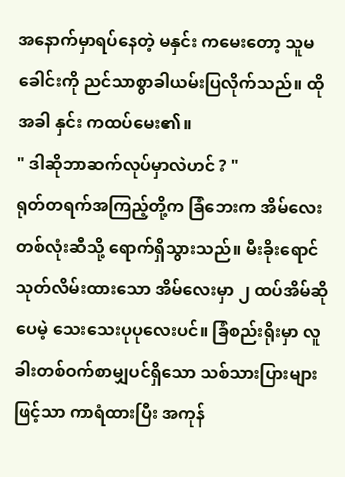အနောက်မှာရပ်နေတဲ့ မနှင်း ကမေးတော့ သူမခေါင်းကို ညင်သာစွာခါယမ်းပြလိုက်သည်။ ထိုအခါ နှင်း ကထပ်မေး၏။
" ဒါဆိုဘာဆက်လုပ်မှာလဲဟင် ? "
ရုတ်တရက်အကြည့်တို့က ခြံဘေးက အိမ်လေးတစ်လုံးဆီသို့ ရောက်ရှိသွားသည်။ မီးခိုးရောင်သုတ်လိမ်းထားသော အိမ်လေးမှာ ၂ ထပ်အိမ်ဆိုပေမဲ့ သေးသေးပုပုလေးပင်။ ခြံစည်းရိုးမှာ လူခါးတစ်ဝက်စာမျှပင်ရှိသော သစ်သားပြားများဖြင့်သာ ကာရံထားပြီး အကုန်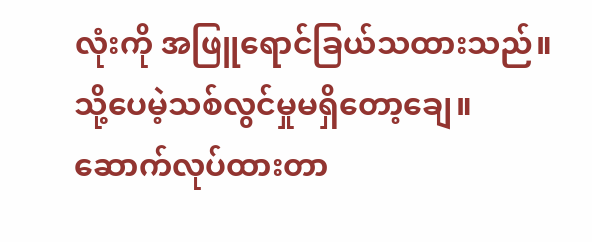လုံးကို အဖြူရောင်ခြယ်သထားသည်။ သို့ပေမဲ့သစ်လွင်မှုမရှိတော့ချေ။ ဆောက်လုပ်ထားတာ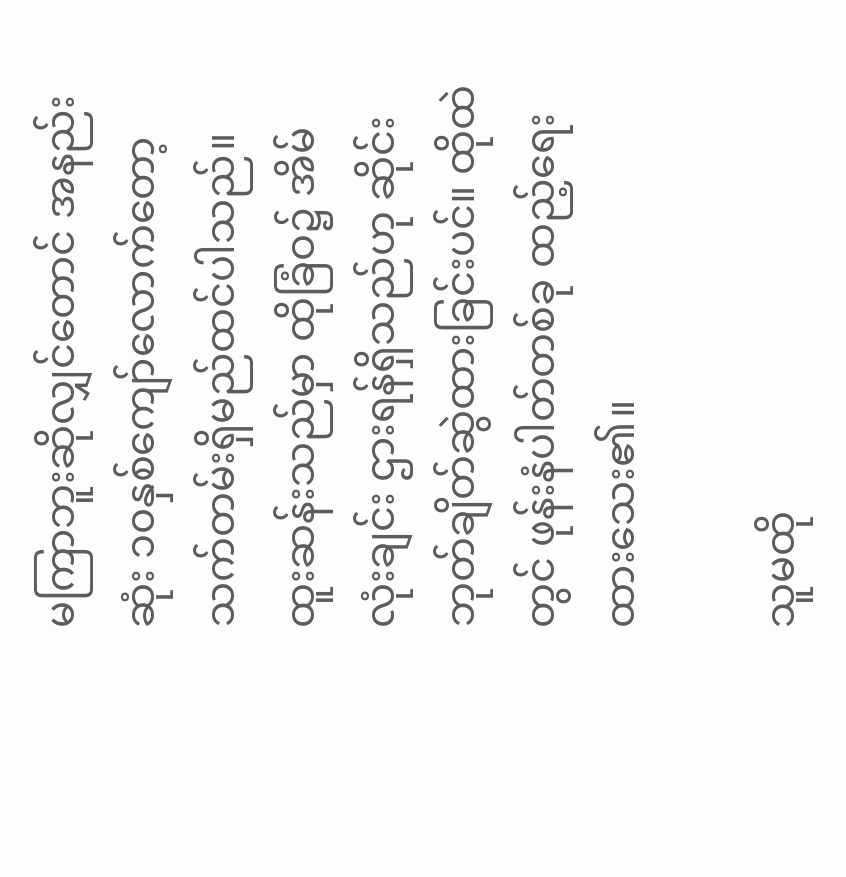မကြာဘူးဆိုလျှင်တောင် အနည်းဆုံး ၁၀နှစ်ကျော်လောက်တော့ သက်တမ်းရှိမည်ထင်ပါသည်။ ထူးဆန်းသည်မှာ ထိုခြံဝ၌ အိမ်လုံးချင်း ဌားရန်ရှိသည်ဟု ဆိုင်းဘုတ်ချိတ်ဆွဲထားခြင်းပင်။ ထိုထဲတွင် ဖုန်းနံပါတ်တစ်ခု ထည့်ရေးထားသေး၏။

သူမထို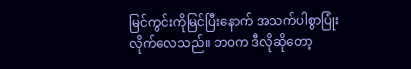မြင်ကွင်းကိုမြင်ပြီးနောက် အသက်ပါစွာပြုံးလိုက်လေသည်။ ဘ၀က ဒီလိုဆိုတော့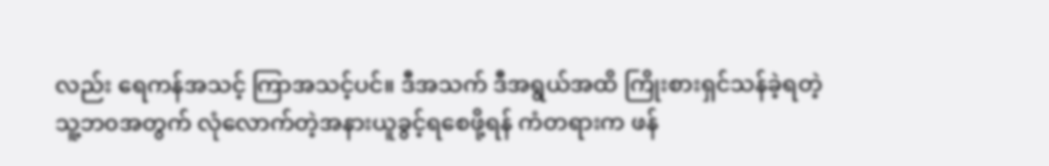လည်း ရေကန်အသင့် ကြာအသင့်ပင်။ ဒီအသက် ဒီအရွယ်အထိ ကြိုးစားရှင်သန်ခဲ့ရတဲ့သူ့ဘ၀အတွက် လုံလောက်တဲ့အနားယူခွင့်ရစေဖို့ရန် ကံတရားက ဖန်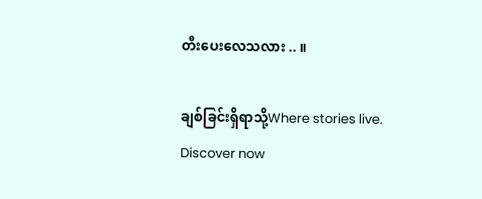တီးပေးလေသလား .. ။

ချစ်ခြင်းရှိရာသို့Where stories live. Discover now